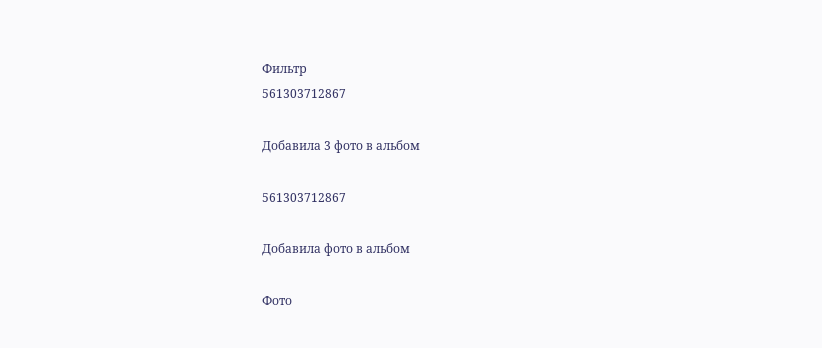Фильтр
561303712867

Добавила 3 фото в альбом

561303712867

Добавила фото в альбом

Фото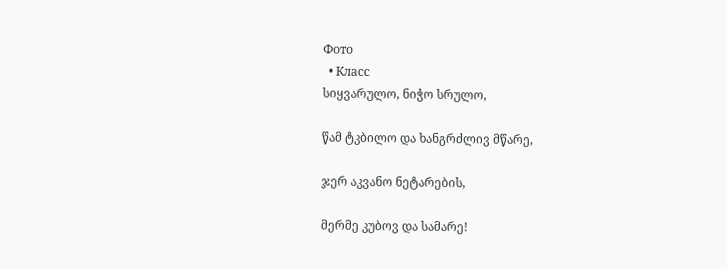Фото
  • Класс
სიყვარულო, ნიჭო სრულო,

წამ ტკბილო და ხანგრძლივ მწარე,

ჯერ აკვანო ნეტარების,

მერმე კუბოვ და სამარე!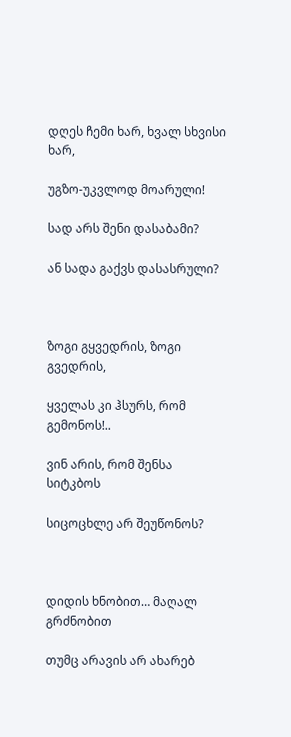დღეს ჩემი ხარ, ხვალ სხვისი ხარ,

უგზო-უკვლოდ მოარული!

სად არს შენი დასაბამი?

ან სადა გაქვს დასასრული?



ზოგი გყვედრის, ზოგი გვედრის,

ყველას კი ჰსურს, რომ გემონოს!..

ვინ არის, რომ შენსა სიტკბოს

სიცოცხლე არ შეუწონოს?



დიდის ხნობით… მაღალ გრძნობით

თუმც არავის არ ახარებ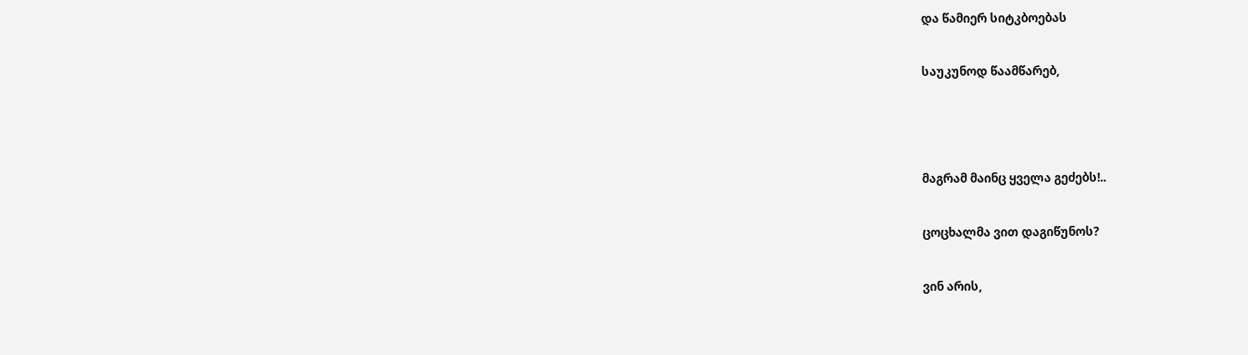და წამიერ სიტკბოებას

საუკუნოდ წაამწარებ,



მაგრამ მაინც ყველა გეძებს!..

ცოცხალმა ვით დაგიწუნოს?

ვინ არის,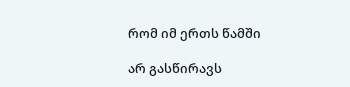რომ იმ ერთს წამში

არ გასწირავს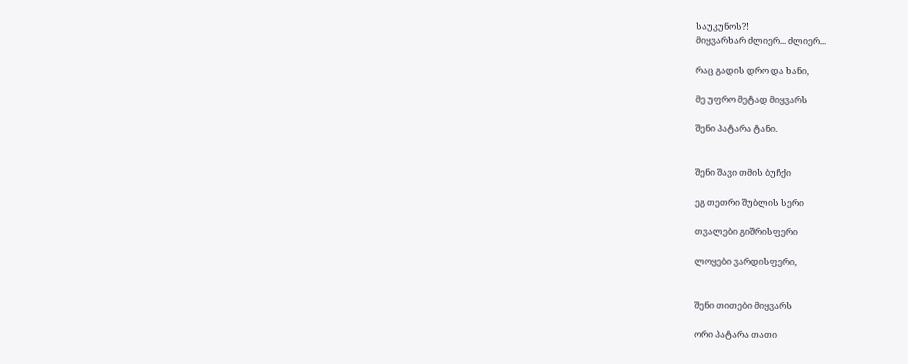საუკუნოს?!
მიყვარხარ ძლიერ... ძლიერ...

რაც გადის დრო და ხანი,

მე უფრო მეტად მიყვარს

შენი პატარა ტანი.


შენი შავი თმის ბუჩქი

ეგ თეთრი შუბლის სერი

თვალები გიშრისფერი

ლოყები ვარდისფერი,


შენი თითები მიყვარს

ორი პატარა თათი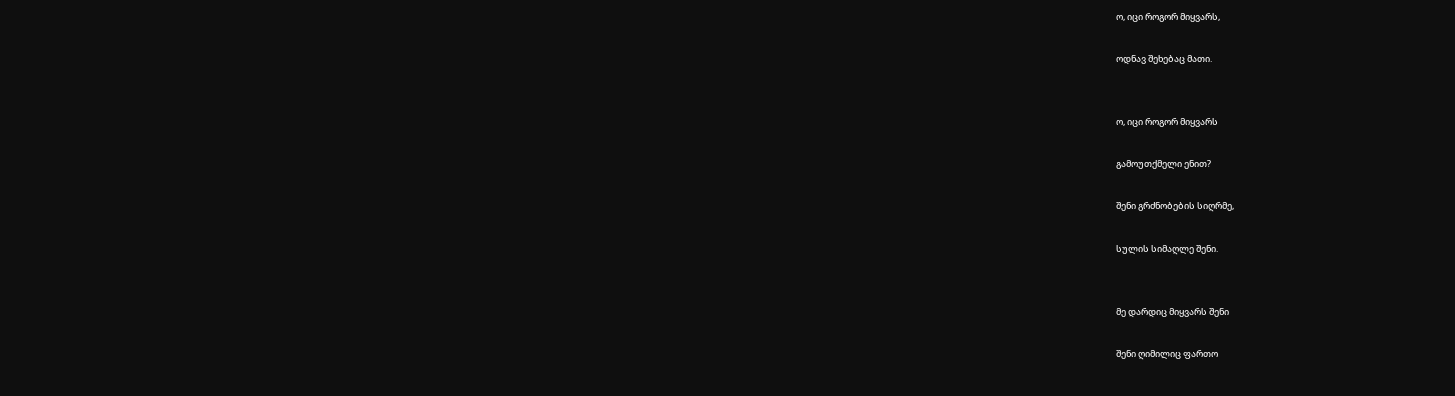ო, იცი როგორ მიყვარს,

ოდნავ შეხებაც მათი.


ო, იცი როგორ მიყვარს

გამოუთქმელი ენით?

შენი გრძნობების სიღრმე,

სულის სიმაღლე შენი.


მე დარდიც მიყვარს შენი

შენი ღიმილიც ფართო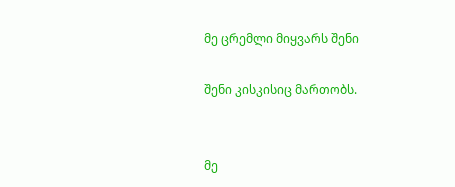მე ცრემლი მიყვარს შენი

შენი კისკისიც მართობს.


მე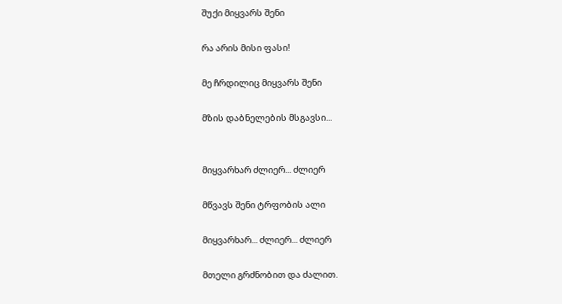შუქი მიყვარს შენი

რა არის მისი ფასი!

მე ჩრდილიც მიყვარს შენი

მზის დაბნელების მსგავსი...


მიყვარხარ ძლიერ... ძლიერ

მწვავს შენი ტრფობის ალი

მიყვარხარ... ძლიერ... ძლიერ

მთელი გრძნობით და ძალით.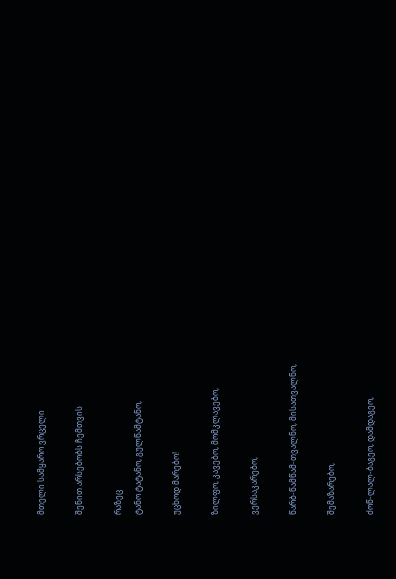მთელი სამყარო ვრცელი

შენით არსებობს ჩემთვის

რაზეც
ტანო ტატანო, გულწამტანო,

უცხოდ მარებო!

ზილფო, კავებო, მომკლავებო,

ვერსაკარებო,

წარბ-წამწამ-თვალნო, მისათვალნო,

შემაზარებო,

ძოწ-ლალ-ბაგეო, დამდაგეო,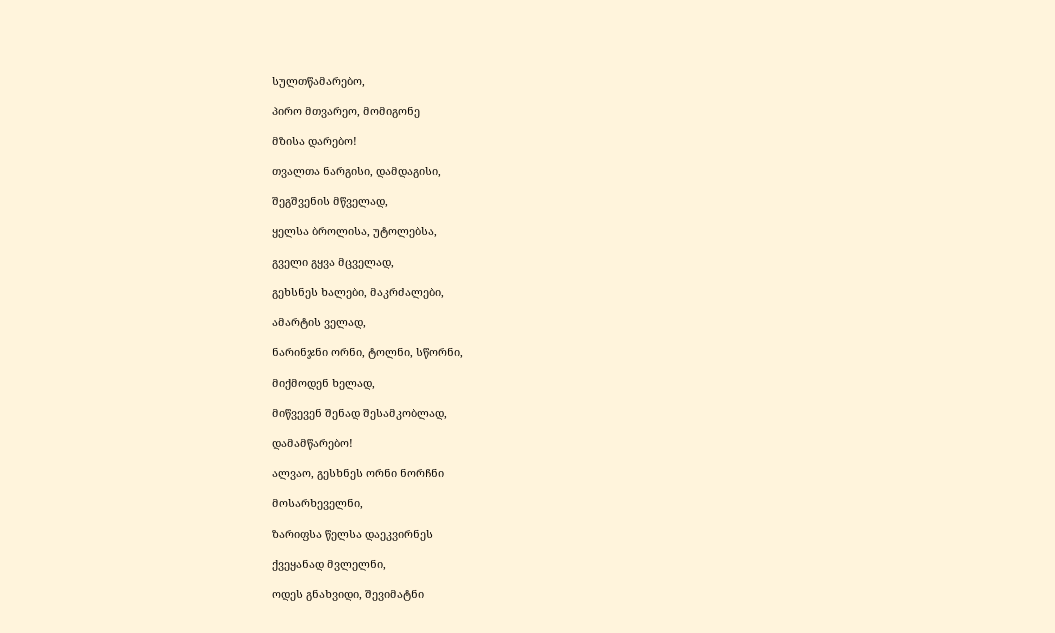სულთწამარებო,

პირო მთვარეო, მომიგონე

მზისა დარებო!

თვალთა ნარგისი, დამდაგისი,

შეგშვენის მწველად,

ყელსა ბროლისა, უტოლებსა,

გველი გყვა მცველად,

გეხსნეს ხალები, მაკრძალები,

ამარტის ველად,

ნარინჯნი ორნი, ტოლნი, სწორნი,

მიქმოდენ ხელად,

მიწვევენ შენად შესამკობლად,

დამამწარებო!

ალვაო, გესხნეს ორნი ნორჩნი

მოსარხეველნი,

ზარიფსა წელსა დაეკვირნეს

ქვეყანად მვლელნი,

ოდეს გნახვიდი, შევიმატნი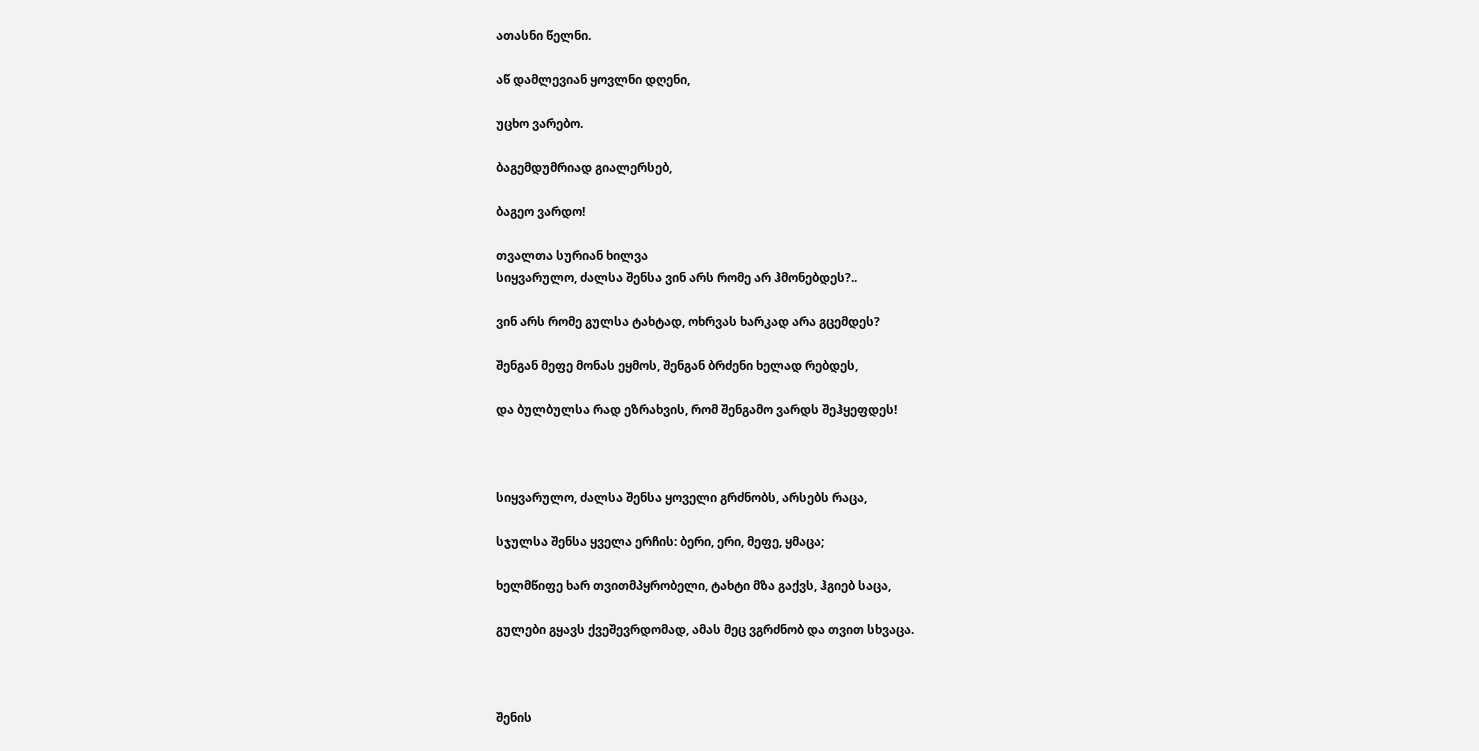ათასნი წელნი.

აწ დამლევიან ყოვლნი დღენი,

უცხო ვარებო.

ბაგემდუმრიად გიალერსებ,

ბაგეო ვარდო!

თვალთა სურიან ხილვა
სიყვარულო, ძალსა შენსა ვინ არს რომე არ ჰმონებდეს?..

ვინ არს რომე გულსა ტახტად, ოხრვას ხარკად არა გცემდეს?

შენგან მეფე მონას ეყმოს, შენგან ბრძენი ხელად რებდეს,

და ბულბულსა რად ეზრახვის, რომ შენგამო ვარდს შეჰყეფდეს!



სიყვარულო, ძალსა შენსა ყოველი გრძნობს, არსებს რაცა,

სჯულსა შენსა ყველა ერჩის: ბერი, ერი, მეფე, ყმაცა;

ხელმწიფე ხარ თვითმპყრობელი, ტახტი მზა გაქვს, ჰგიებ საცა,

გულები გყავს ქვეშევრდომად, ამას მეც ვგრძნობ და თვით სხვაცა.



შენის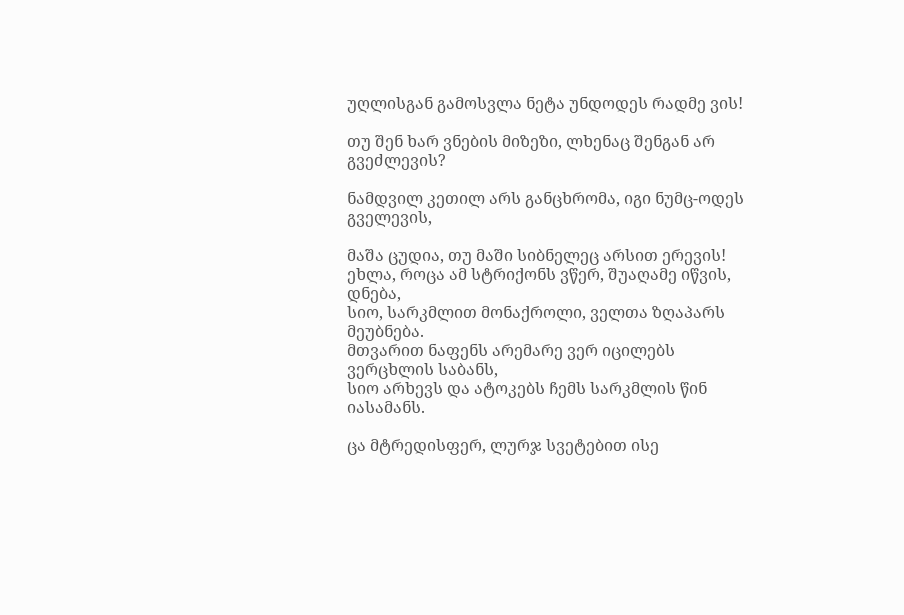უღლისგან გამოსვლა ნეტა უნდოდეს რადმე ვის!

თუ შენ ხარ ვნების მიზეზი, ლხენაც შენგან არ გვეძლევის?

ნამდვილ კეთილ არს განცხრომა, იგი ნუმც-ოდეს გველევის,

მაშა ცუდია, თუ მაში სიბნელეც არსით ერევის!
ეხლა, როცა ამ სტრიქონს ვწერ, შუაღამე იწვის, დნება,
სიო, სარკმლით მონაქროლი, ველთა ზღაპარს მეუბნება.
მთვარით ნაფენს არემარე ვერ იცილებს ვერცხლის საბანს,
სიო არხევს და ატოკებს ჩემს სარკმლის წინ იასამანს.

ცა მტრედისფერ, ლურჯ სვეტებით ისე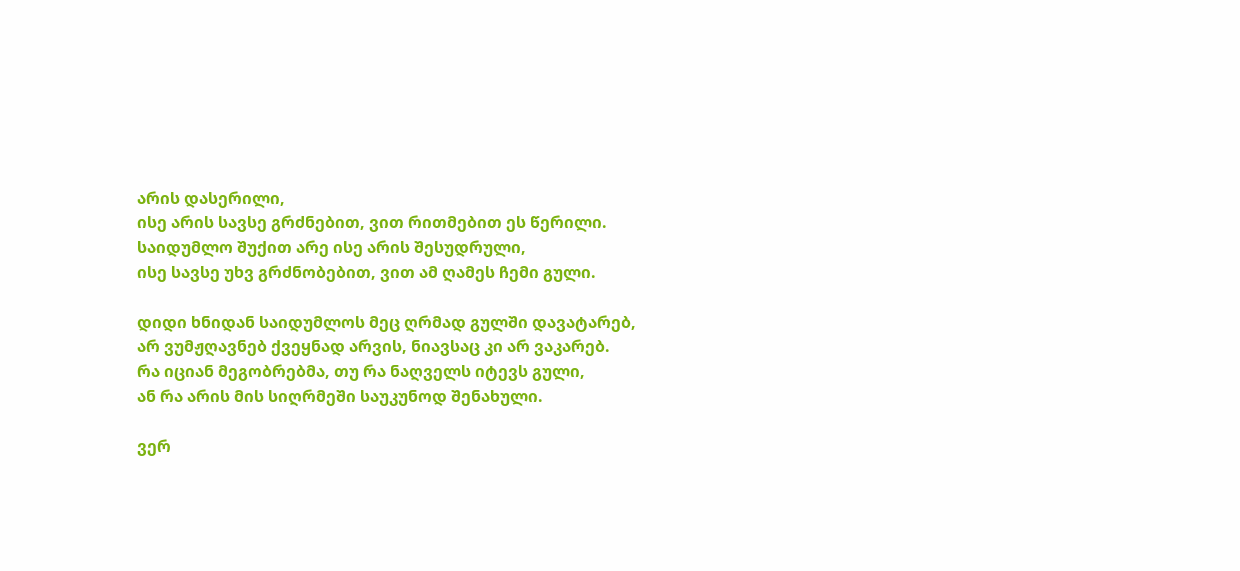არის დასერილი,
ისე არის სავსე გრძნებით, ვით რითმებით ეს წერილი.
საიდუმლო შუქით არე ისე არის შესუდრული,
ისე სავსე უხვ გრძნობებით, ვით ამ ღამეს ჩემი გული.

დიდი ხნიდან საიდუმლოს მეც ღრმად გულში დავატარებ,
არ ვუმჟღავნებ ქვეყნად არვის, ნიავსაც კი არ ვაკარებ.
რა იციან მეგობრებმა, თუ რა ნაღველს იტევს გული,
ან რა არის მის სიღრმეში საუკუნოდ შენახული.

ვერ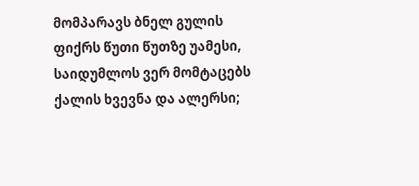მომპარავს ბნელ გულის ფიქრს წუთი წუთზე უამესი,
საიდუმლოს ვერ მომტაცებს ქალის ხვევნა და ალერსი;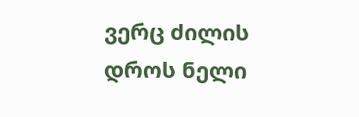ვერც ძილის დროს ნელი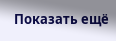Показать ещё